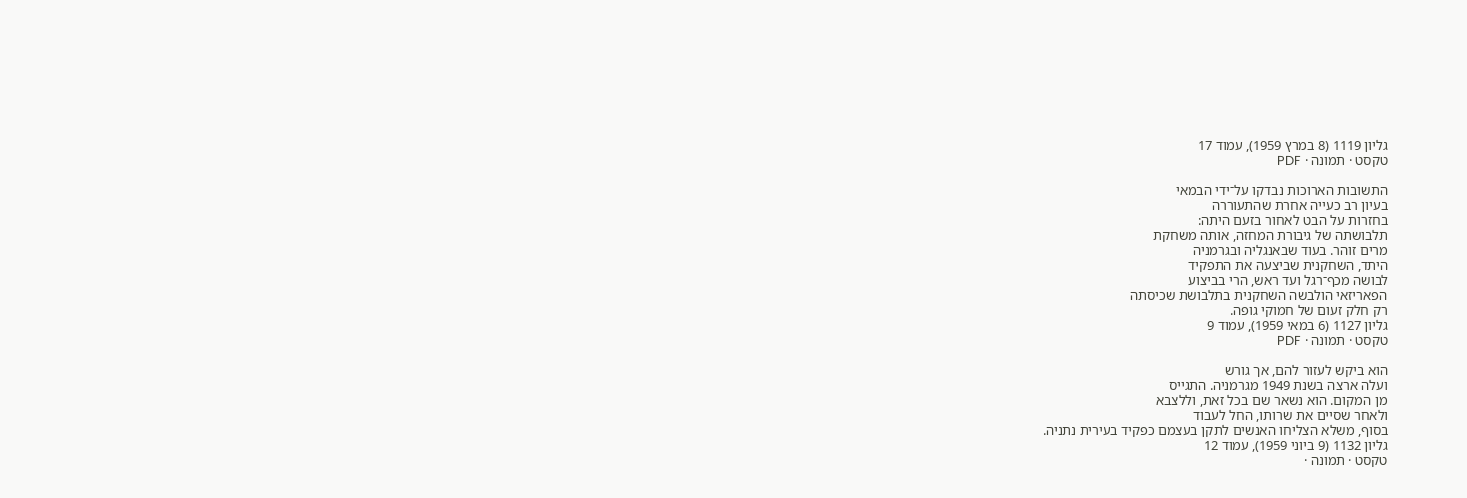גליון 1119 (8 במרץ 1959), עמוד 17
טקסט · תמונה · PDF

התשובות הארוכות נבדקו על־ידי הבמאי
בעיון רב כעייה אחרת שהתעוררה
בחזרות על הבט לאחור בזעם היתה:
תלבושתה של גיבורת המחזה, אותה משחקת
מרים זוהר. בעוד שבאנגליה ובגרמניה
היתד, השחקנית שביצעה את התפקיד
לבושה מכף־רגל ועד ראש, הרי בביצוע
הפאריזאי הולבשה השחקנית בתלבושת שכיסתה
רק חלק זעום של חמוקי גופה.
גליון 1127 (6 במאי 1959), עמוד 9
טקסט · תמונה · PDF

הוא ביקש לעזור להם, אך גורש
ועלה ארצה בשנת 1949 מגרמניה. התגייס
מן המקום. הוא נשאר שם בכל זאת, וללצבא
ולאחר שסיים את שרותו, החל לעבוד
בסוף, משלא הצליחו האנשים לתקן בעצמם כפקיד בעירית נתניה.
גליון 1132 (9 ביוני 1959), עמוד 12
טקסט · תמונה ·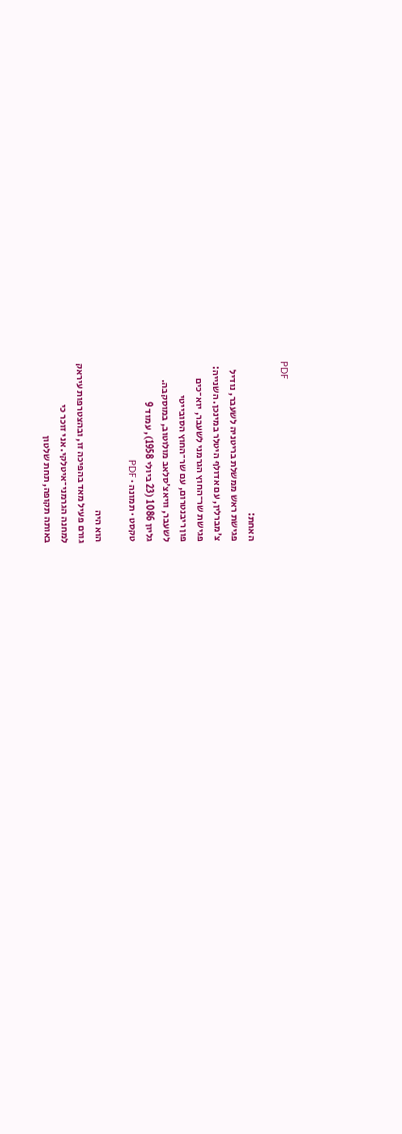PDF

האחת:
פגישת ראש ממשלת בריטניה לשעבר, נודיל
צ׳מברלין, עם אדולף היטלר במינכן. השנייה:
פגישת שר־החוץ הגרמני לשעבר, יוא־כים
פון ריבנטרום, עם שר־החוץ הסובייטי
לשעבר, וויאצ׳סלאב מולוטוב, במוסקבה.
גליון 1086 (23 ביולי 1958), עמוד 9
טקסט · תמונה · PDF

הוא היה
גורם פעיל מאד בהפיכה זו, ובהצטרפות עיראק
למחנה הגרמני־איטלקי. אני זוכר כי
באותה תקופה, תחת שלטון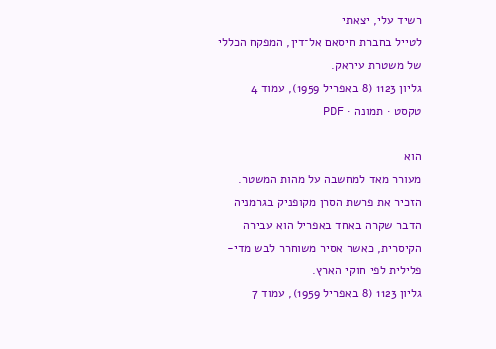רשיד עלי, יצאתי
לטייל בחברת חיסאם אל־דין, המפקח הכללי
של משטרת עיראק.
גליון 1123 (8 באפריל 1959), עמוד 4
טקסט · תמונה · PDF

הוא
מעורר מאד למחשבה על מהות המשטר.
הזכיר את פרשת הסרן מקופניק בגרמניה
הדבר שקרה באחד באפריל הוא עבירה
הקיסרית, כאשר אסיר משוחרר לבש מדי-
פלילית לפי חוקי הארץ.
גליון 1123 (8 באפריל 1959), עמוד 7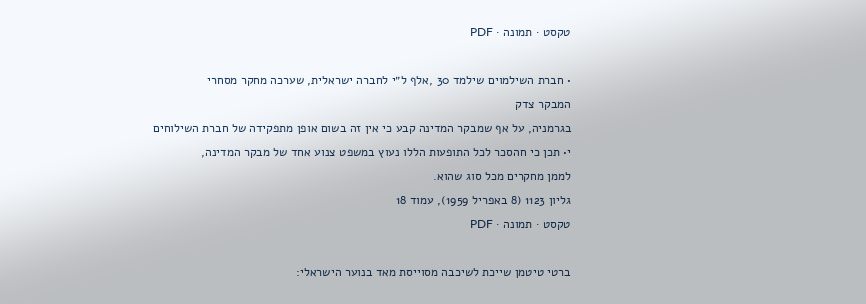טקסט · תמונה · PDF

• חברת השילמוים שילמד 30 ,אלף ל״י לחברה ישראלית, שערכה מחקר מסחרי
המבקר צדק
בגרמניה, על אף שמבקר המדינה קבע כי אין זה בשום אופן מתפקידה של חברת השילוחים
י• תכן כי חהסכר לכל התופעות הללו נעוץ במשפט צנוע אחד של מבקר המדינה,
לממן מחקרים מכל סוג שהוא.
גליון 1123 (8 באפריל 1959), עמוד 18
טקסט · תמונה · PDF

ברטי טיטמן שייכת לשיכבה מסוייסת מאד בנוער הישראלי: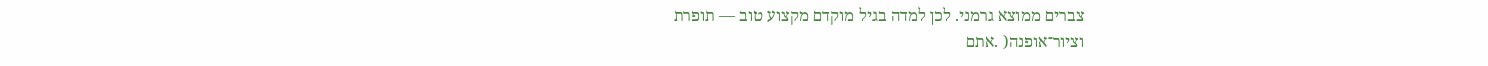צברים ממוצא גרמני. לכן למדה בגיל מוקדם מקצוע טוב — תופרת
וציור־אופנה( .אתם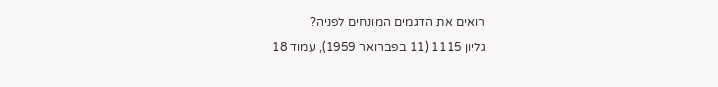רואים את הדגמים המונחים לפניה?
גליון 1115 (11 בפברואר 1959), עמוד 18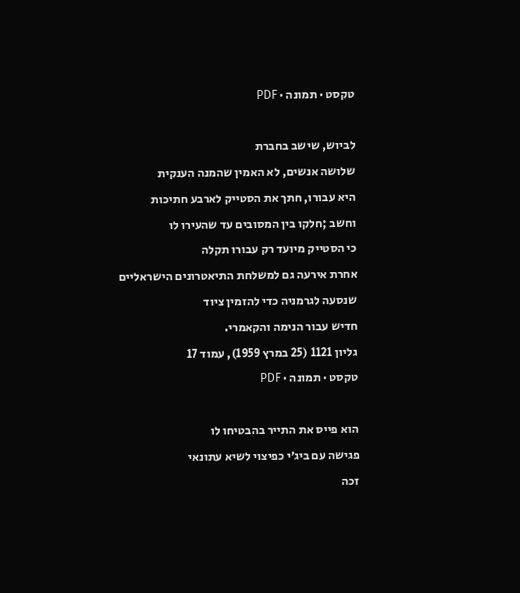טקסט · תמונה · PDF

לביוש, שישב בחברת
שלושה אנשים, לא האמין שהמנה הענקית
היא עבורו, חתך את הסטייק לארבע חתיכות
וחשב ;חלקו בין המסובים עד שהעירו לו
כי הסטייק מיועד רק עבורו תקלה
אחרת אירעה גם למשלחת התיאטרונים הישראליים
שנסעה לגרמניה כדי להזמין ציוד
חדיש עבור הנימה והקאמרי.
גליון 1121 (25 במרץ 1959), עמוד 17
טקסט · תמונה · PDF

הוא פייס את התייר בהבטיחו לו
פגישה עם ביג׳י כפיצוי לשיא עתונאי
זכה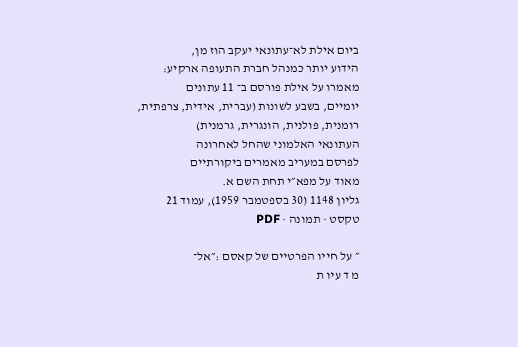ביום אילת לא־עתונאי יעקב הוז מן,
הידוע יותר כמנהל חברת התעופה ארקיע:
מאמרו על אילת פורסם ב־ 11 עתונים
יומיים, בשבע לשונות (עברית, אידית, צרפתית,
רומנית, פולנית, הונגרית, גרמנית)
העתונאי האלמוני שהחל לאחרונה
לפרסם במעריב מאמרים ביקורתיים
מאוד על מפא״י תחת השם א.
גליון 1148 (30 בספטמבר 1959), עמוד 21
טקסט · תמונה · PDF

״ על חייו הפרטיים של קאסם :״אל־
מ ד עיו ת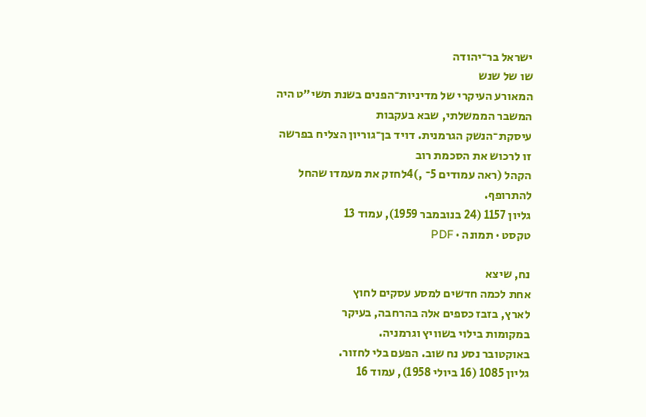ישראל בר־יהודה
שו של שנש
המאורע העיקרי של מדיניות־הפנים בשנת תשי״ט היה המשבר הממשלתי, שבא בעקבות
עיסקת־הנשק הגרמנית. דויד בן־גוריון הצליח בפרשה זו לרכוש את הסכמת רוב
הקהל (ראה עמודים 5־ ,)4לחזק את מעמדו שהחל להתרופף.
גליון 1157 (24 בנובמבר 1959), עמוד 13
טקסט · תמונה · PDF

נח, שיצא
אחת לכמה חדשים למסע עסקים לחוץ
לארץ, בזבז כספים אלה בהרחבה, בעיקר
במקומות בילוי בשוויץ וגרמניה.
באוקטובר נסע נח שוב. הפעם בלי לחזור.
גליון 1085 (16 ביולי 1958), עמוד 16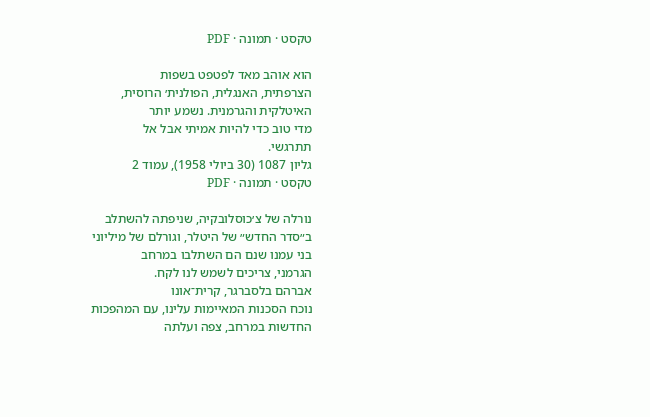טקסט · תמונה · PDF

הוא אוהב מאד לפטפט בשפות
הצרפתית, האנגלית, הפולנית׳ הרוסית,
האיטלקית והגרמנית. נשמע יותר
מדי טוב כדי להיות אמיתי אבל אל
תתרגשי.
גליון 1087 (30 ביולי 1958), עמוד 2
טקסט · תמונה · PDF

נורלה של צ׳כוסלובקיה, שניפתה להשתלב
ב״סדר החדש״ של היטלר, וגורלם של מיליוני
בני עמנו שנם הם השתלבו במרחב
הגרמני, צריכים לשמש לנו לקח.
אברהם בלסברגר, קרית־אונו
נוכח הסכנות המאיימות עלינו, עם המהפכות
החדשות במרחב, צפה ועלתה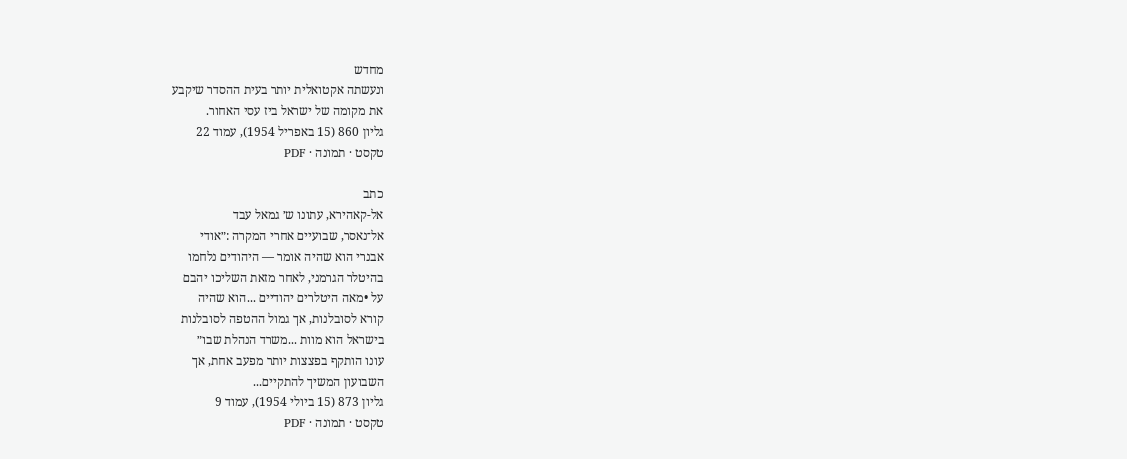מחדש
ונעשתה אקטואלית יותר בעית ההסדר שיקבע
את מקומה של ישראל ביז עסי האחור.
גליון 860 (15 באפריל 1954), עמוד 22
טקסט · תמונה · PDF

כתב
אל-קאהירא, עתונו ש׳ גמאל עבד
אל־נאסר, שבועיים אחרי המקרה :״אודי
אבנרי הוא שהיה אומר — היהודים נלחמו
בהיטלר הגרמני, לאחר מזאת השליכו יהבם
על •מאה היטלרים יהודיים ...הוא שהיה
קורא לסובלנות, אך גמול ההטפה לסובלנות
בישראל הוא מוות ...משרד הנהלת שבו״
עונו הותקף בפצצות יותר מפעב אחת, אך
השבועון המשיך להתקיים...
גליון 873 (15 ביולי 1954), עמוד 9
טקסט · תמונה · PDF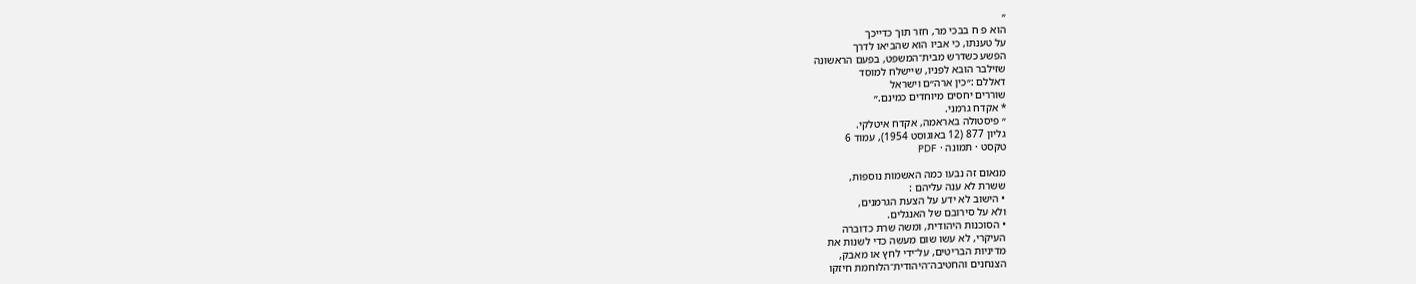״
הוא פ ח בבכי מר, חזר תוך כדייכך
על טענתו, כי אביו הוא שהביאו לדרך
הפשע כשדרש מבית־המשפט, בפעם הראשונה
שזילבר הובא לפניו, שיישלח למוסד
דאללם :״כין ארה״ם וישראל
שוררים יחסים מיוחדים כמינם.״
* אקדח גרמני.
״ פיסטולה באראמה, אקדח איטלקי.
גליון 877 (12 באוגוסט 1954), עמוד 6
טקסט · תמונה · PDF

מנאום זה נבעו כמה האשמות נוספות,
ששרת לא ענה עליהם :
• הישוב לא ידע על הצעת הגרמנים,
ולא על סירובם של האנגלים.
• הסוכנות היהודית, ומשה שרת כדוברה
העיקרי, לא עשו שום מעשה כדי לשנות את
מדיניות הבריטים, על־ידי לחץ או מאבק,
הצנחנים והחטיבה־היהודית־הלוחמת חיזקו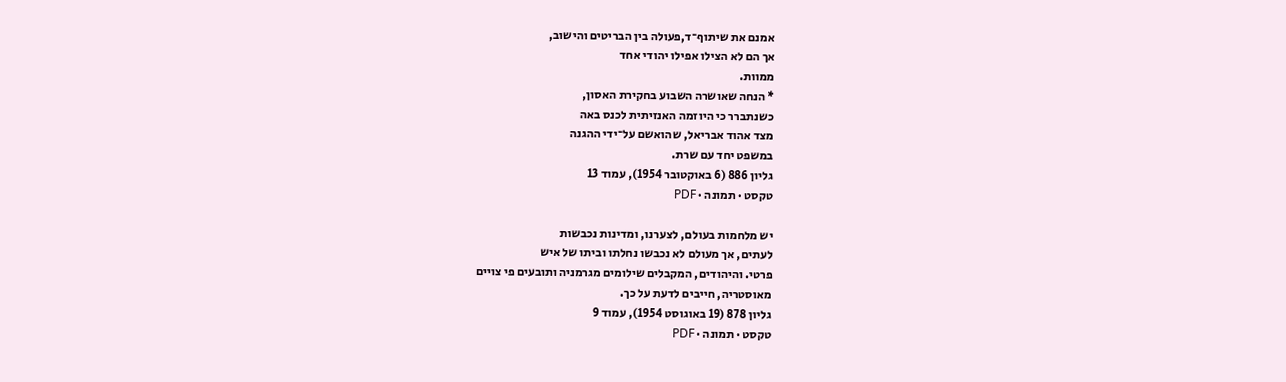אמנם את שיתוף־ד,פעולה בין הבריטים והישוב,
אך הם לא הצילו אפילו יהודי אחד
ממוות.
* הנחה שאושרה השבוע בחקירת האסון,
כשנתברר כי היוזמה האנזיתית לכנס באה
מצד אהוד אבריאל, שהואשם על־ידי ההגנה
במשפט יחד עם שרת.
גליון 886 (6 באוקטובר 1954), עמוד 13
טקסט · תמונה · PDF

יש מלחמות בעולם, לצערנו, ומדינות נכבשות
לעתים, אך מעולם לא נכבשו נחלתו וביתו של איש
פרטי. והיהודים, המקבלים שילומים מגרמניה ותובעים פי צויים
מאוסטריה, חייבים לדעת על כך.
גליון 878 (19 באוגוסט 1954), עמוד 9
טקסט · תמונה · PDF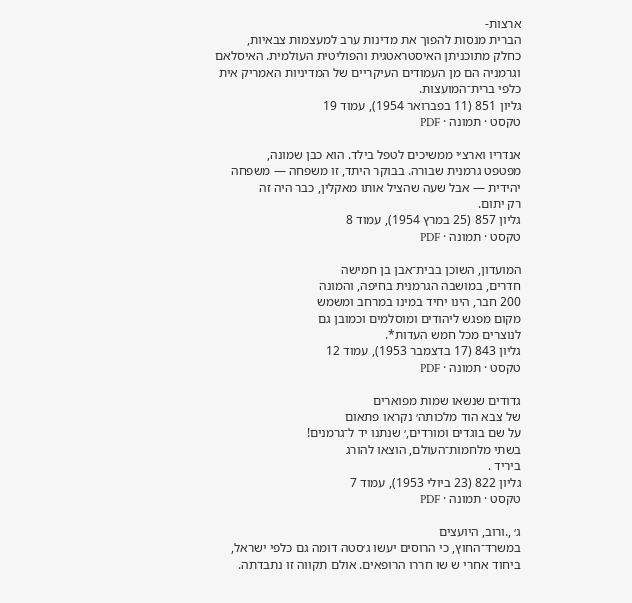ארצות-
הברית מנסות להפוך את מדינות ערב למעצמות צבאיות,
כחלק מתוכניתן האיסטראטגית והפוליטית העולמית. האיסלאם
וגרמניה הם מן העמודים העיקריים של המדיניות האמריק אית
כלפי ברית־המועצות.
גליון 851 (11 בפברואר 1954), עמוד 19
טקסט · תמונה · PDF

אנדריו וארצ׳י ממשיכים לטפל בילד. הוא כבן שמונה,
מפטפט גרמנית שבורה. בבוקר היתד, זו משפחה — משפחה
יהידית — אבל שעה שהציל אותו מאקלין, כבר היה זה
רק יתום.
גליון 857 (25 במרץ 1954), עמוד 8
טקסט · תמונה · PDF

המועדון, השוכן בבית־אבן בן חמישה
חדרים, במושבה הגרמנית בחיפה, והמונה
200 חבר, הינו יחיד במינו במרחב ומשמש
מקום מפגש ליהודים ומוסלמים וכמובן גם
לנוצרים מכל חמש העדות*.
גליון 843 (17 בדצמבר 1953), עמוד 12
טקסט · תמונה · PDF

גדודים שנשאו שמות מפוארים
של צבא הוד מלכותה׳ נקראו פתאום
על שם בוגדים ומורדים,׳ שנתנו יד ל־גרמנים!
בשתי מלחמות־העולם, הוצאו להורג
ביריד .
גליון 822 (23 ביולי 1953), עמוד 7
טקסט · תמונה · PDF

ג׳ ,.ורוב, היועצים
במשרד־החוץ, כי הרוסים יעשו ג׳סטה דומה גם כלפי ישראל,
ביחוד אחרי ש שו חררו הרופאים. אולם תקווה זו נתבדתה.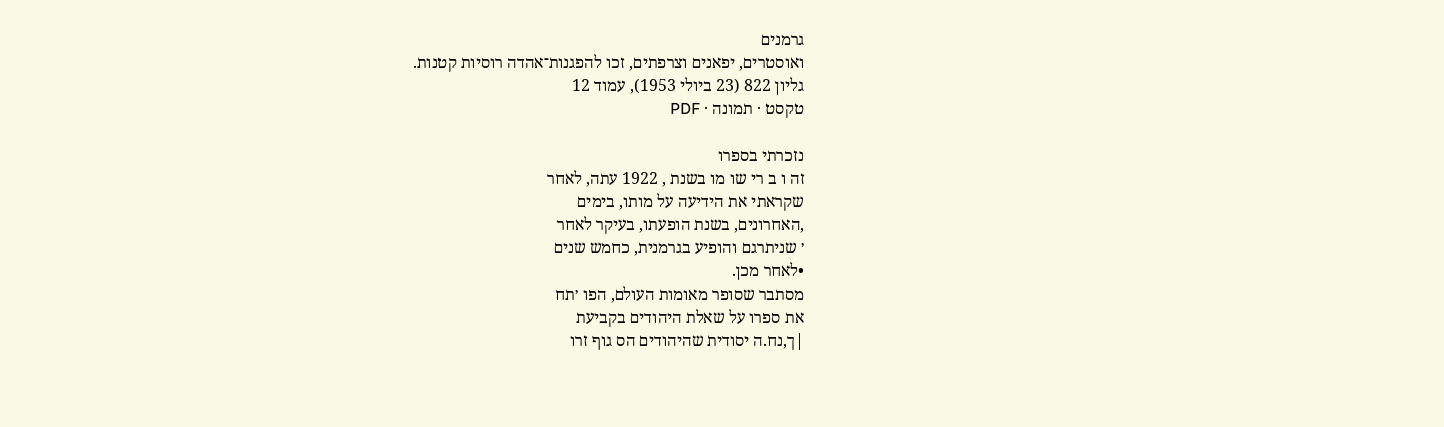גרמנים
ואוסטרים, יפאנים וצרפתים, זכו להפגנות־אהדה רוסיות קטנות.
גליון 822 (23 ביולי 1953), עמוד 12
טקסט · תמונה · PDF

נזכרתי בספרו
זה ו ב רי שו מו בשנת , 1922 עתה, לאחר
שקראתי את הידיעה על מותו, בימים
,האחרונים, בשנת הופעתו, בעיקר לאחר
׳ שניתרגם והופיע בגרמנית, כחמש שנים
•לאחר מכן.
מסתבר שסופר מאומות העולם, הפו ׳תח
את ספרו על שאלת היהודים בקביעת
|ך,נח.ה יסודית שהיהודים הס גוף זרו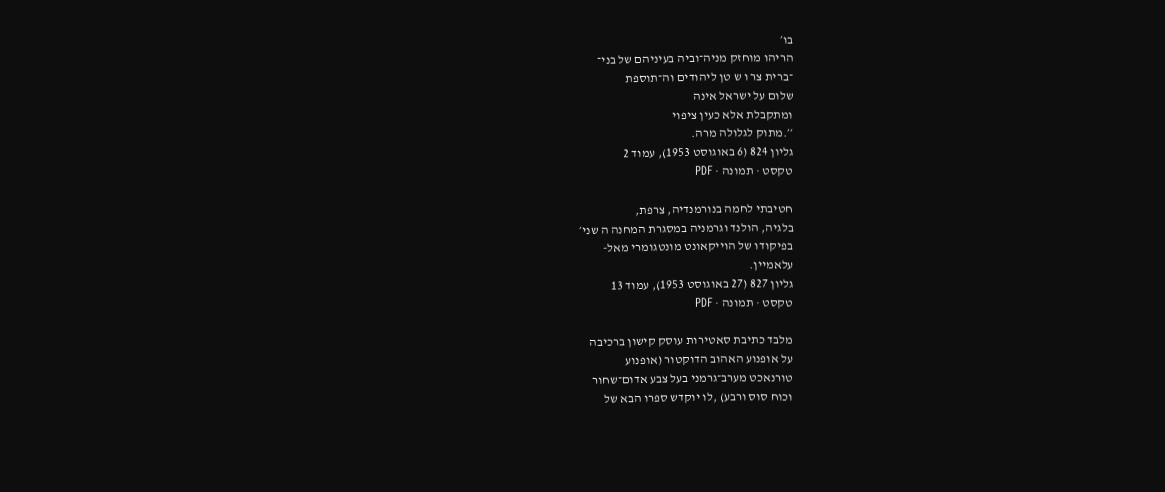בו׳
הריהו מוחזק מניה־וביה בעיניהם של בני־
־ברית צר ו ש טן ליהודים וה־תוספת
שלום על ישראל אינה
ומתקבלת אלא כעין ציפוי
׳׳.מתוק לגלולה מרה.
גליון 824 (6 באוגוסט 1953), עמוד 2
טקסט · תמונה · PDF

חטיבתי לחמה בנורמנדיה, צרפת,
בלגיה, הולנד וגרמניה במסגרת המחנה ה שני׳
בפיקודו של הוייקאונט מונטגומרי מאל-
עלאמיין.
גליון 827 (27 באוגוסט 1953), עמוד 13
טקסט · תמונה · PDF

מלבד כתיבת סאטירות עוסק קישון ברכיבה
על אופנוע האהוב הדוקטור (אופנוע
טורנאכט מערב־גרמני בעל צבע אדום־שחור
וכוח סוס ורבע) ,לו יוקדש ספרו הבא של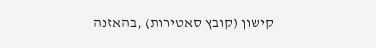קישון (קובץ סאטירות) ,בהאזנה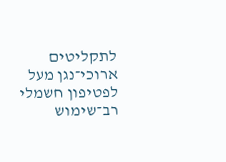לתקליטים
ארוכי־נגן מעל לפטיפון חשמלי רב־שימוש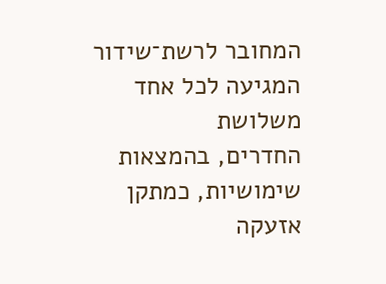המחובר לרשת־שידור המגיעה לכל אחד משלושת
החדרים, בהמצאות שימושיות, כמתקן
אזעקה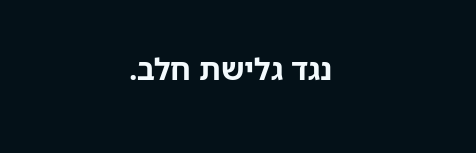נגד גלישת חלב.